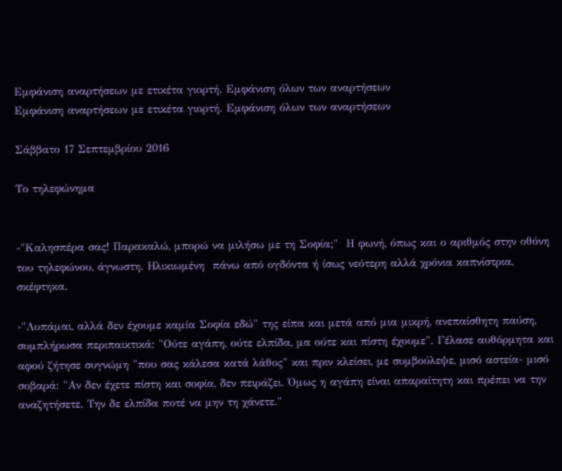Εμφάνιση αναρτήσεων με ετικέτα γιορτή. Εμφάνιση όλων των αναρτήσεων
Εμφάνιση αναρτήσεων με ετικέτα γιορτή. Εμφάνιση όλων των αναρτήσεων

Σάββατο 17 Σεπτεμβρίου 2016

Το τηλεφώνημα


-"Καλησπέρα σας! Παρακαλώ, μπορώ να μιλήσω με τη Σοφία;"  Η φωνή, όπως και ο αριθμός στην οθόνη του τηλεφώνου, άγνωστη. Ηλικιωμένη  πάνω από ογδόντα ή ίσως νεότερη αλλά χρόνια καπνίστρια, σκέφτηκα.

-"Λυπάμαι, αλλά δεν έχουμε καμία Σοφία εδώ" της είπα και μετά από μια μικρή, ανεπαίσθητη παύση, συμπλήρωσα περιπαικτικά: "Ούτε αγάπη, ούτε ελπίδα, μα ούτε και πίστη έχουμε". Γέλασε αυθόρμητα και αφού ζήτησε συγνώμη "που σας κάλεσα κατά λάθος" και πριν κλείσει, με συμβούλεψε, μισό αστεία- μισό σοβαρά: "Αν δεν έχετε πίστη και σοφία, δεν πειράζει. Όμως η αγάπη είναι απαραίτητη και πρέπει να την αναζητήσετε. Την δε ελπίδα ποτέ να μην τη χάνετε."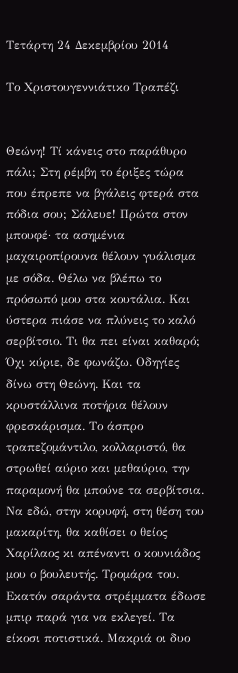Τετάρτη 24 Δεκεμβρίου 2014

Το Χριστουγεννιάτικο Τραπέζι


Θεώνη! Τί κάνεις στο παράθυρο πάλι; Στη ρέμβη το έριξες τώρα που έπρεπε να βγάλεις φτερά στα πόδια σου; Σάλευε! Πρώτα στον μπουφέ· τα ασημένια μαχαιροπίρουνα θέλουν γυάλισμα με σόδα. Θέλω να βλέπω το πρόσωπό μου στα κουτάλια. Και ύστερα πιάσε να πλύνεις το καλό σερβίτσιο. Τι θα πει είναι καθαρό; Όχι κύριε, δε φωνάζω. Οδηγίες δίνω στη Θεώνη. Και τα κρυστάλλινα ποτήρια θέλουν φρεσκάρισμα. Το άσπρο τραπεζομάντιλο, κολλαριστό, θα στρωθεί αύριο και μεθαύριο, την παραμονή θα μπούνε τα σερβίτσια. Να εδώ, στην κορυφή, στη θέση του μακαρίτη, θα καθίσει ο θείος Χαρίλαος κι απέναντι ο κουνιάδος μου ο βουλευτής. Τρομάρα του. Εκατόν σαράντα στρέμματα έδωσε μπιρ παρά για να εκλεγεί. Τα είκοσι ποτιστικά. Μακριά οι δυο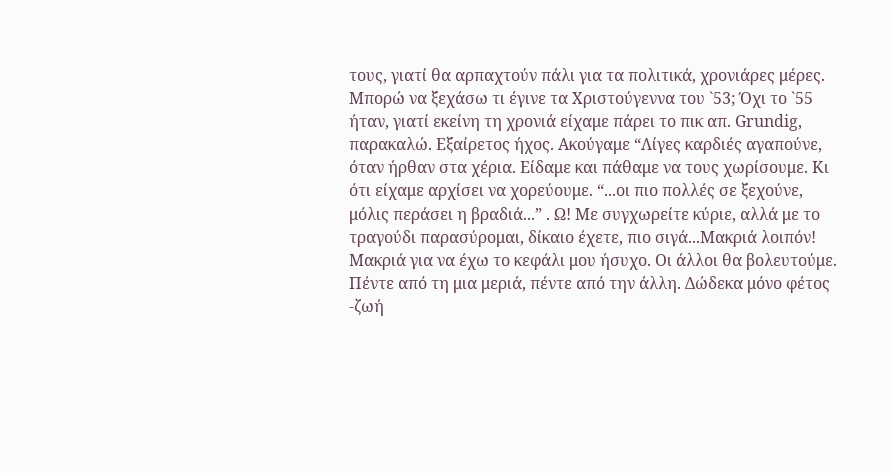τους, γιατί θα αρπαχτούν πάλι για τα πολιτικά, χρονιάρες μέρες. Μπορώ να ξεχάσω τι έγινε τα Χριστούγεννα του `53; Όχι το `55 ήταν, γιατί εκείνη τη χρονιά είχαμε πάρει το πικ απ. Grundig, παρακαλώ. Εξαίρετος ήχος. Ακούγαμε “Λίγες καρδιές αγαπούνε, όταν ήρθαν στα χέρια. Είδαμε και πάθαμε να τους χωρίσουμε. Κι ότι είχαμε αρχίσει να χορεύουμε. “...οι πιο πολλές σε ξεχούνε, μόλις περάσει η βραδιά...” . Ω! Με συγχωρείτε κύριε, αλλά με το τραγούδι παρασύρομαι, δίκαιο έχετε, πιο σιγά...Μακριά λοιπόν! Μακριά για να έχω το κεφάλι μου ήσυχο. Οι άλλοι θα βολευτούμε. Πέντε από τη μια μεριά, πέντε από την άλλη. Δώδεκα μόνο φέτος -ζωή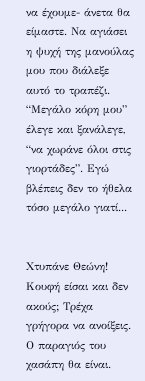να έχουμε- άνετα θα είμαστε. Να αγιάσει η ψυχή της μανούλας μου που διάλεξε αυτό το τραπέζι. “Μεγάλο κόρη μου” έλεγε και ξανάλεγε, “να χωράνε όλοι στις γιορτάδες”. Εγώ βλέπεις δεν το ήθελα τόσο μεγάλο γιατί...


Χτυπάνε Θεώνη! Κουφή είσαι και δεν ακούς; Τρέχα γρήγορα να ανοίξεις. Ο παραγιός του χασάπη θα είναι.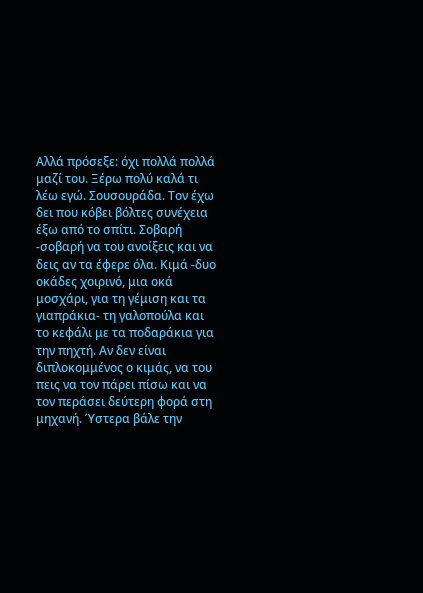Αλλά πρόσεξε: όχι πολλά πολλά μαζί του. Ξέρω πολύ καλά τι λέω εγώ. Σουσουράδα. Τον έχω δει που κόβει βόλτες συνέχεια έξω από το σπίτι. Σοβαρή -σοβαρή να του ανοίξεις και να δεις αν τα έφερε όλα. Κιμά -δυο οκάδες χοιρινό, μια οκά μοσχάρι, για τη γέμιση και τα γιαπράκια- τη γαλοπούλα και το κεφάλι με τα ποδαράκια για την πηχτή. Αν δεν είναι διπλοκομμένος ο κιμάς, να του πεις να τον πάρει πίσω και να τον περάσει δεύτερη φορά στη μηχανή. Ύστερα βάλε την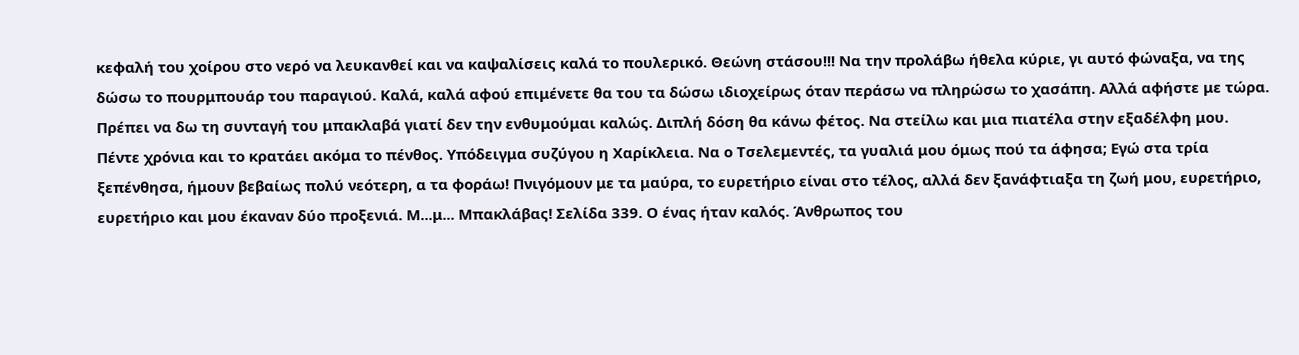κεφαλή του χοίρου στο νερό να λευκανθεί και να καψαλίσεις καλά το πουλερικό. Θεώνη στάσου!!! Να την προλάβω ήθελα κύριε, γι αυτό φώναξα, να της δώσω το πουρμπουάρ του παραγιού. Καλά, καλά αφού επιμένετε θα του τα δώσω ιδιοχείρως όταν περάσω να πληρώσω το χασάπη. Αλλά αφήστε με τώρα. Πρέπει να δω τη συνταγή του μπακλαβά γιατί δεν την ενθυμούμαι καλώς. Διπλή δόση θα κάνω φέτος. Να στείλω και μια πιατέλα στην εξαδέλφη μου. Πέντε χρόνια και το κρατάει ακόμα το πένθος. Υπόδειγμα συζύγου η Χαρίκλεια. Να ο Τσελεμεντές, τα γυαλιά μου όμως πού τα άφησα; Εγώ στα τρία ξεπένθησα, ήμουν βεβαίως πολύ νεότερη, α τα φοράω! Πνιγόμουν με τα μαύρα, το ευρετήριο είναι στο τέλος, αλλά δεν ξανάφτιαξα τη ζωή μου, ευρετήριο, ευρετήριο και μου έκαναν δύο προξενιά. Μ...μ... Μπακλάβας! Σελίδα 339. Ο ένας ήταν καλός. Άνθρωπος του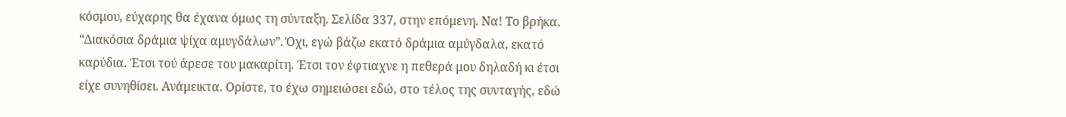κόσμου, εύχαρης θα έχανα όμως τη σύνταξη. Σελίδα 337, στην επόμενη. Να! Το βρήκα. “Διακόσια δράμια ψίχα αμυγδάλων”. Όχι, εγώ βάζω εκατό δράμια αμύγδαλα, εκατό καρύδια. Έτσι τού άρεσε του μακαρίτη. Έτσι τον έφτιαχνε η πεθερά μου δηλαδή κι έτσι είχε συνηθίσει. Ανάμεικτα. Ορίστε, το έχω σημειώσει εδώ, στο τέλος της συνταγής, εδώ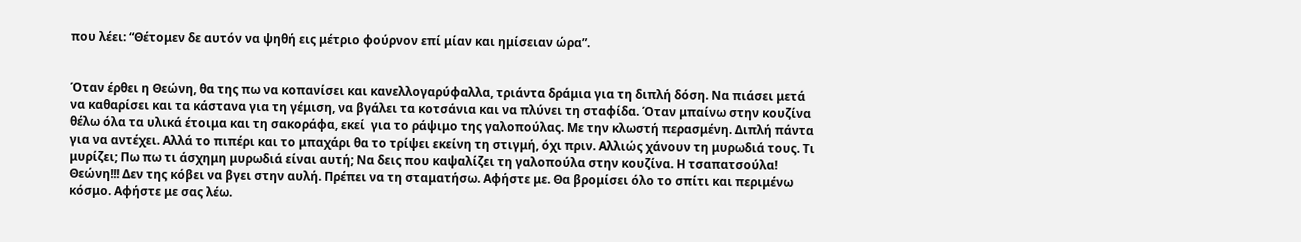που λέει: “Θέτομεν δε αυτόν να ψηθή εις μέτριο φούρνον επί μίαν και ημίσειαν ώρα”.


Όταν έρθει η Θεώνη, θα της πω να κοπανίσει και κανελλογαρύφαλλα, τριάντα δράμια για τη διπλή δόση. Να πιάσει μετά να καθαρίσει και τα κάστανα για τη γέμιση, να βγάλει τα κοτσάνια και να πλύνει τη σταφίδα. Όταν μπαίνω στην κουζίνα  θέλω όλα τα υλικά έτοιμα και τη σακοράφα, εκεί  για το ράψιμο της γαλοπούλας. Με την κλωστή περασμένη. Διπλή πάντα για να αντέχει. Αλλά το πιπέρι και το μπαχάρι θα το τρίψει εκείνη τη στιγμή, όχι πριν. Αλλιώς χάνουν τη μυρωδιά τους. Τι μυρίζει; Πω πω τι άσχημη μυρωδιά είναι αυτή; Να δεις που καψαλίζει τη γαλοπούλα στην κουζίνα. Η τσαπατσούλα! Θεώνη!!! Δεν της κόβει να βγει στην αυλή. Πρέπει να τη σταματήσω. Αφήστε με. Θα βρομίσει όλο το σπίτι και περιμένω κόσμο. Αφήστε με σας λέω.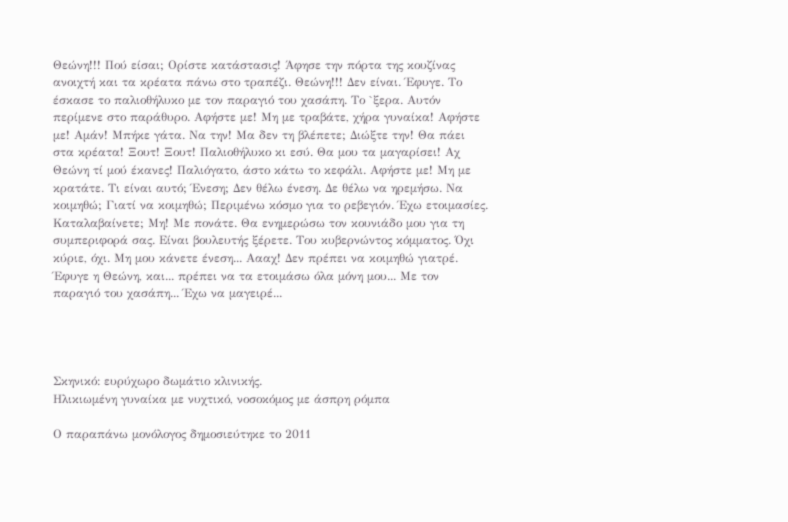Θεώνη!!! Πού είσαι; Ορίστε κατάστασις! Άφησε την πόρτα της κουζίνας ανοιχτή και τα κρέατα πάνω στο τραπέζι. Θεώνη!!! Δεν είναι. Έφυγε. Το έσκασε το παλιοθήλυκο με τον παραγιό του χασάπη. Το `ξερα. Αυτόν περίμενε στο παράθυρο. Αφήστε με! Μη με τραβάτε, χήρα γυναίκα! Αφήστε με! Αμάν! Μπήκε γάτα. Να την! Μα δεν τη βλέπετε; Διώξτε την! Θα πάει στα κρέατα! Ξουτ! Ξουτ! Παλιοθήλυκο κι εσύ. Θα μου τα μαγαρίσει! Αχ Θεώνη τί μού έκανες! Παλιόγατο, άστο κάτω το κεφάλι. Αφήστε με! Μη με κρατάτε. Τι είναι αυτό; Ένεση; Δεν θέλω ένεση. Δε θέλω να ηρεμήσω. Να κοιμηθώ; Γιατί να κοιμηθώ; Περιμένω κόσμο για το ρεβεγιόν. Έχω ετοιμασίες. Καταλαβαίνετε; Μη! Με πονάτε. Θα ενημερώσω τον κουνιάδο μου για τη συμπεριφορά σας. Είναι βουλευτής ξέρετε. Του κυβερνώντος κόμματος. Όχι κύριε, όχι. Μη μου κάνετε ένεση... Αααχ! Δεν πρέπει να κοιμηθώ γιατρέ. Έφυγε η Θεώνη, και... πρέπει να τα ετοιμάσω όλα μόνη μου... Με τον παραγιό του χασάπη... Έχω να μαγειρέ...




Σκηνικό: ευρύχωρο δωμάτιο κλινικής.
Ηλικιωμένη γυναίκα με νυχτικό, νοσοκόμος με άσπρη ρόμπα

Ο παραπάνω μονόλογος δημοσιεύτηκε το 2011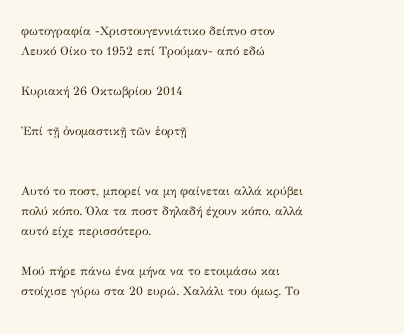φωτογραφία -Χριστουγεννιάτικο δείπνο στον Λευκό Οίκο το 1952 επί Τρούμαν- από εδώ

Κυριακή 26 Οκτωβρίου 2014

Ἐπί τῇ ὀνομαστικῇ τῶν ἑορτῇ


Αυτό το ποστ, μπορεί να μη φαίνεται αλλά κρύβει πολύ κόπο. Όλα τα ποστ δηλαδή έχουν κόπο, αλλά αυτό είχε περισσότερο.

Μού πήρε πάνω ένα μήνα να το ετοιμάσω και στοίχισε γύρω στα 20 ευρώ. Χαλάλι του όμως. Το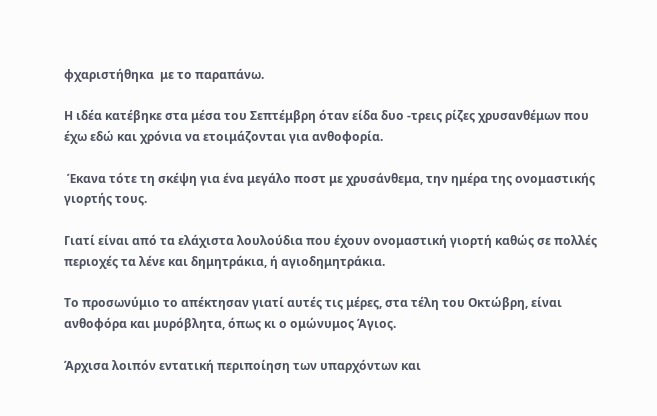φχαριστήθηκα  με το παραπάνω.

Η ιδέα κατέβηκε στα μέσα του Σεπτέμβρη όταν είδα δυο -τρεις ρίζες χρυσανθέμων που έχω εδώ και χρόνια να ετοιμάζονται για ανθοφορία.

 Έκανα τότε τη σκέψη για ένα μεγάλο ποστ με χρυσάνθεμα, την ημέρα της ονομαστικής γιορτής τους.

Γιατί είναι από τα ελάχιστα λουλούδια που έχουν ονομαστική γιορτή καθώς σε πολλές περιοχές τα λένε και δημητράκια, ή αγιοδημητράκια.

Το προσωνύμιο το απέκτησαν γιατί αυτές τις μέρες, στα τέλη του Οκτώβρη, είναι ανθοφόρα και μυρόβλητα, όπως κι ο ομώνυμος Άγιος.

Άρχισα λοιπόν εντατική περιποίηση των υπαρχόντων και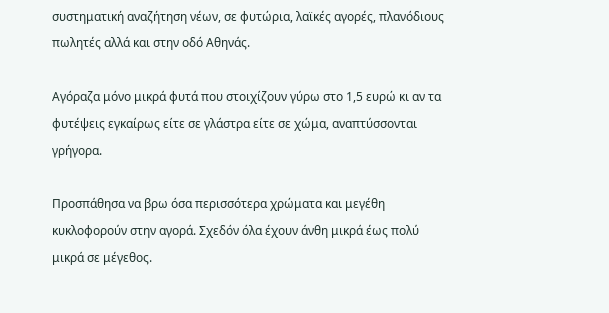συστηματική αναζήτηση νέων, σε φυτώρια, λαϊκές αγορές, πλανόδιους πωλητές αλλά και στην οδό Αθηνάς.

Αγόραζα μόνο μικρά φυτά που στοιχίζουν γύρω στο 1,5 ευρώ κι αν τα φυτέψεις εγκαίρως είτε σε γλάστρα είτε σε χώμα, αναπτύσσονται γρήγορα.

Προσπάθησα να βρω όσα περισσότερα χρώματα και μεγέθη κυκλοφορούν στην αγορά. Σχεδόν όλα έχουν άνθη μικρά έως πολύ μικρά σε μέγεθος.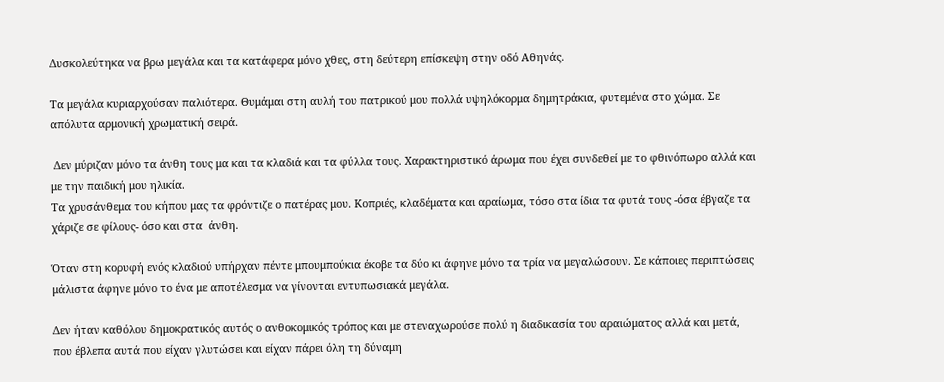Δυσκολεύτηκα να βρω μεγάλα και τα κατάφερα μόνο χθες, στη δεύτερη επίσκεψη στην οδό Αθηνάς.

Τα μεγάλα κυριαρχούσαν παλιότερα. Θυμάμαι στη αυλή του πατρικού μου πολλά υψηλόκορμα δημητράκια, φυτεμένα στο χώμα. Σε απόλυτα αρμονική χρωματική σειρά.

 Δεν μύριζαν μόνο τα άνθη τους μα και τα κλαδιά και τα φύλλα τους. Χαρακτηριστικό άρωμα που έχει συνδεθεί με το φθινόπωρο αλλά και με την παιδική μου ηλικία.
Τα χρυσάνθεμα του κήπου μας τα φρόντιζε ο πατέρας μου. Κοπριές, κλαδέματα και αραίωμα, τόσο στα ίδια τα φυτά τους -όσα έβγαζε τα χάριζε σε φίλους- όσο και στα  άνθη.

Όταν στη κορυφή ενός κλαδιού υπήρχαν πέντε μπουμπούκια έκοβε τα δύο κι άφηνε μόνο τα τρία να μεγαλώσουν. Σε κάποιες περιπτώσεις μάλιστα άφηνε μόνο το ένα με αποτέλεσμα να γίνονται εντυπωσιακά μεγάλα.

Δεν ήταν καθόλου δημοκρατικός αυτός ο ανθοκομικός τρόπος και με στεναχωρούσε πολύ η διαδικασία του αραιώματος αλλά και μετά,  που έβλεπα αυτά που είχαν γλυτώσει και είχαν πάρει όλη τη δύναμη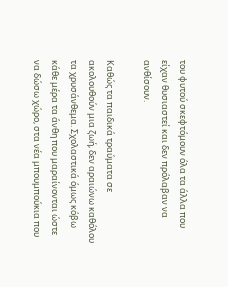του φυτού σκεφτόμουν όλα τα άλλα που είχαν θυσιαστεί και δεν πρόλαβαν να ανθίσουν.

Καθώς τα παιδικά τραύματα σε ακολουθούν μια ζωή, δεν αραιώνω καθόλου τα χρυσάνθεμα. Σχολαστικά όμως κόβω κάθε μέρα τα άνθη που μαραίνονται ώστε να δώσω χώρο, στα νέα μπουμπούκια που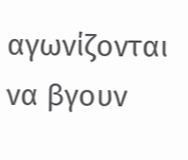αγωνίζονται να βγουν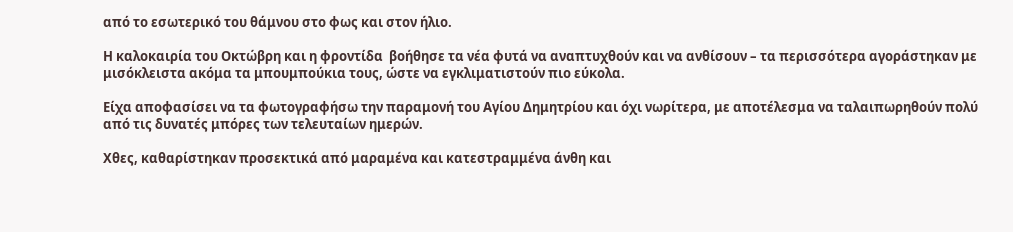από το εσωτερικό του θάμνου στο φως και στον ήλιο.

Η καλοκαιρία του Οκτώβρη και η φροντίδα  βοήθησε τα νέα φυτά να αναπτυχθούν και να ανθίσουν – τα περισσότερα αγοράστηκαν με μισόκλειστα ακόμα τα μπουμπούκια τους, ώστε να εγκλιματιστούν πιο εύκολα.

Είχα αποφασίσει να τα φωτογραφήσω την παραμονή του Αγίου Δημητρίου και όχι νωρίτερα, με αποτέλεσμα να ταλαιπωρηθούν πολύ από τις δυνατές μπόρες των τελευταίων ημερών.

Χθες, καθαρίστηκαν προσεκτικά από μαραμένα και κατεστραμμένα άνθη και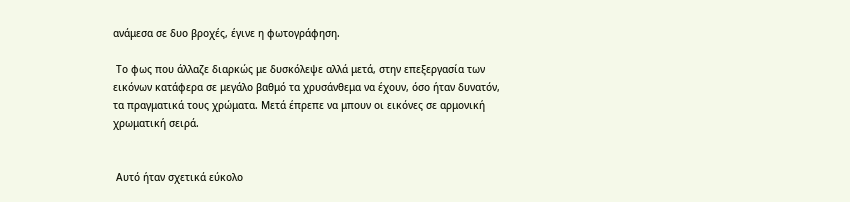ανάμεσα σε δυο βροχές, έγινε η φωτογράφηση.

 Το φως που άλλαζε διαρκώς με δυσκόλεψε αλλά μετά, στην επεξεργασία των εικόνων κατάφερα σε μεγάλο βαθμό τα χρυσάνθεμα να έχουν, όσο ήταν δυνατόν, τα πραγματικά τους χρώματα. Μετά έπρεπε να μπουν οι εικόνες σε αρμονική χρωματική σειρά.


 Αυτό ήταν σχετικά εύκολο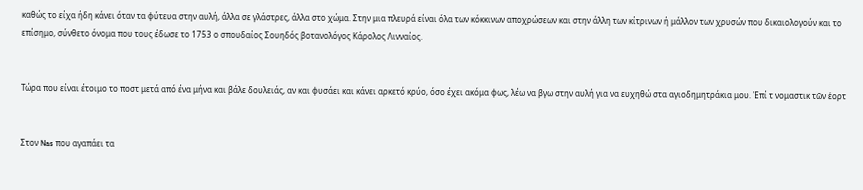καθώς το είχα ήδη κάνει όταν τα φύτευα στην αυλή, άλλα σε γλάστρες, άλλα στο χώμα. Στην μια πλευρά είναι όλα των κόκκινων αποχρώσεων και στην άλλη των κίτρινων ή μάλλον των χρυσών που δικαιολογούν και το επίσημο, σύνθετο όνομα που τους έδωσε το 1753 ο σπουδαίος Σουηδός βοτανολόγος Κάρολος Λινναίος.


Τώρα που είναι έτοιμο το ποστ μετά από ένα μήνα και βάλε δουλειάς, αν και φυσάει και κάνει αρκετό κρύο, όσο έχει ακόμα φως, λέω να βγω στην αυλή για να ευχηθώ στα αγιοδημητράκια μου. Ἐπί τ νομαστικ τῶν ἑορτ


Στον Nas που αγαπάει τα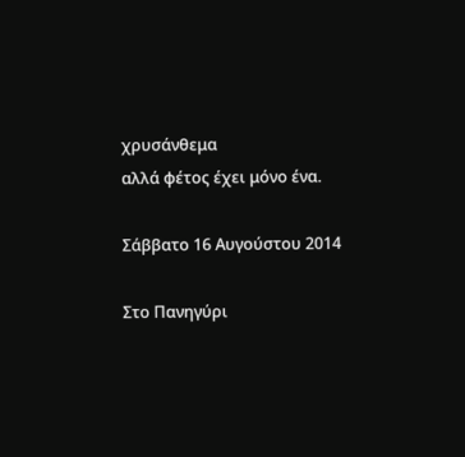χρυσάνθεμα
αλλά φέτος έχει μόνο ένα.

Σάββατο 16 Αυγούστου 2014

Στο Πανηγύρι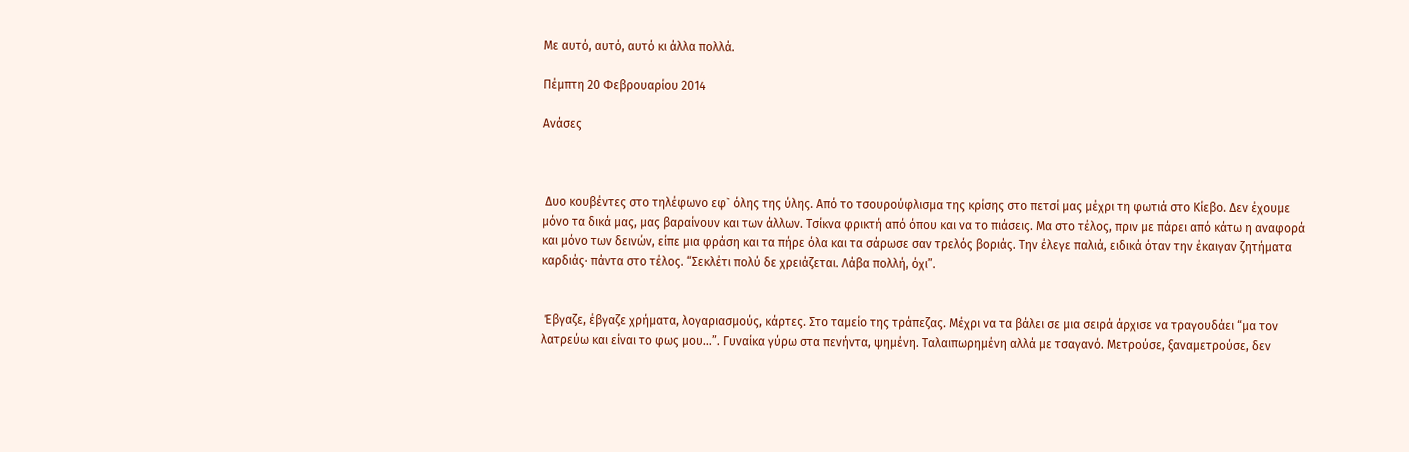Με αυτό, αυτό, αυτό κι άλλα πολλά.

Πέμπτη 20 Φεβρουαρίου 2014

Ανάσες



 Δυο κουβέντες στο τηλέφωνο εφ` όλης της ύλης. Από το τσουρούφλισμα της κρίσης στο πετσί μας μέχρι τη φωτιά στο Κίεβο. Δεν έχουμε μόνο τα δικά μας, μας βαραίνουν και των άλλων. Τσίκνα φρικτή από όπου και να το πιάσεις. Μα στο τέλος, πριν με πάρει από κάτω η αναφορά και μόνο των δεινών, είπε μια φράση και τα πήρε όλα και τα σάρωσε σαν τρελός βοριάς. Την έλεγε παλιά, ειδικά όταν την έκαιγαν ζητήματα καρδιάς· πάντα στο τέλος. “Σεκλέτι πολύ δε χρειάζεται. Λάβα πολλή, όχι”.


 Έβγαζε, έβγαζε χρήματα, λογαριασμούς, κάρτες. Στο ταμείο της τράπεζας. Μέχρι να τα βάλει σε μια σειρά άρχισε να τραγουδάει “μα τον λατρεύω και είναι το φως μου...”. Γυναίκα γύρω στα πενήντα, ψημένη. Ταλαιπωρημένη αλλά με τσαγανό. Μετρούσε, ξαναμετρούσε, δεν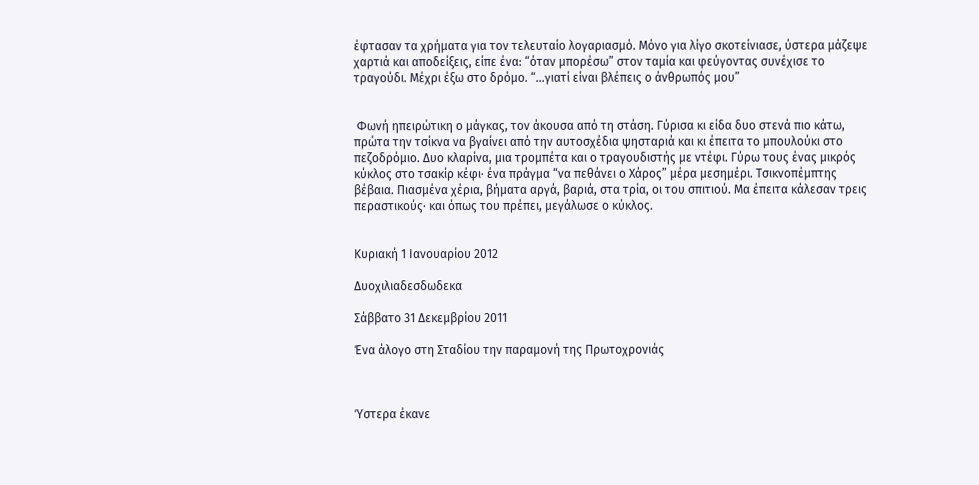έφτασαν τα χρήματα για τον τελευταίο λογαριασμό. Μόνο για λίγο σκοτείνιασε, ύστερα μάζεψε χαρτιά και αποδείξεις, είπε ένα: “όταν μπορέσω” στον ταμία και φεύγοντας συνέχισε το τραγούδι. Μέχρι έξω στο δρόμο. “...γιατί είναι βλέπεις ο άνθρωπός μου”


 Φωνή ηπειρώτικη ο μάγκας, τον άκουσα από τη στάση. Γύρισα κι είδα δυο στενά πιο κάτω, πρώτα την τσίκνα να βγαίνει από την αυτοσχέδια ψησταριά και κι έπειτα το μπουλούκι στο πεζοδρόμιο. Δυο κλαρίνα, μια τρομπέτα και ο τραγουδιστής με ντέφι. Γύρω τους ένας μικρός κύκλος στο τσακίρ κέφι· ένα πράγμα “να πεθάνει ο Χάρος” μέρα μεσημέρι. Τσικνοπέμπτης βέβαια. Πιασμένα χέρια, βήματα αργά, βαριά, στα τρία, οι του σπιτιού. Μα έπειτα κάλεσαν τρεις περαστικούς· και όπως του πρέπει, μεγάλωσε ο κύκλος.


Κυριακή 1 Ιανουαρίου 2012

Δυοχιλιαδεσδωδεκα

Σάββατο 31 Δεκεμβρίου 2011

Ένα άλογο στη Σταδίου την παραμονή της Πρωτοχρονιάς



Ύστερα έκανε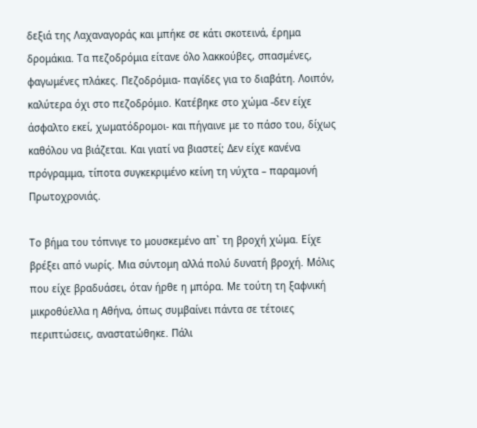δεξιά της Λαχαναγοράς και μπήκε σε κάτι σκοτεινά, έρημα δρομάκια. Τα πεζοδρόμια είτανε όλο λακκούβες, σπασμένες, φαγωμένες πλάκες. Πεζοδρόμια- παγίδες για το διαβάτη. Λοιπόν, καλύτερα όχι στο πεζοδρόμιο. Κατέβηκε στο χώμα -δεν είχε άσφαλτο εκεί, χωματόδρομοι- και πήγαινε με το πάσο του, δίχως καθόλου να βιάζεται. Και γιατί να βιαστεί; Δεν είχε κανένα πρόγραμμα, τίποτα συγκεκριμένο κείνη τη νύχτα – παραμονή Πρωτοχρονιάς.

Το βήμα του τόπνιγε το μουσκεμένο απ` τη βροχή χώμα. Είχε βρέξει από νωρίς. Μια σύντομη αλλά πολύ δυνατή βροχή. Μόλις που είχε βραδυάσει, όταν ήρθε η μπόρα. Με τούτη τη ξαφνική μικροθύελλα η Αθήνα, όπως συμβαίνει πάντα σε τέτοιες περιπτώσεις, αναστατώθηκε. Πάλι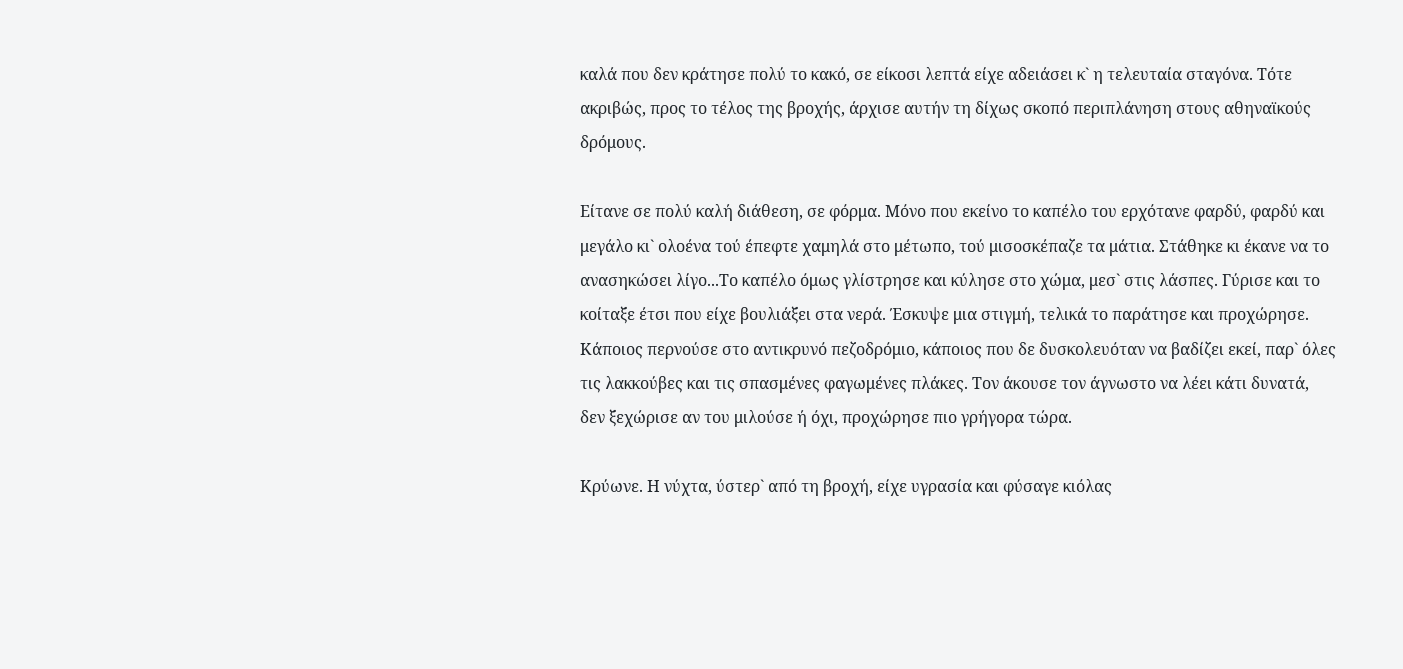καλά που δεν κράτησε πολύ το κακό, σε είκοσι λεπτά είχε αδειάσει κ` η τελευταία σταγόνα. Τότε ακριβώς, προς το τέλος της βροχής, άρχισε αυτήν τη δίχως σκοπό περιπλάνηση στους αθηναϊκούς δρόμους.

Είτανε σε πολύ καλή διάθεση, σε φόρμα. Μόνο που εκείνο το καπέλο του ερχότανε φαρδύ, φαρδύ και μεγάλο κι` ολοένα τού έπεφτε χαμηλά στο μέτωπο, τού μισοσκέπαζε τα μάτια. Στάθηκε κι έκανε να το ανασηκώσει λίγο...Το καπέλο όμως γλίστρησε και κύλησε στο χώμα, μεσ` στις λάσπες. Γύρισε και το κοίταξε έτσι που είχε βουλιάξει στα νερά. Έσκυψε μια στιγμή, τελικά το παράτησε και προχώρησε. Κάποιος περνούσε στο αντικρυνό πεζοδρόμιο, κάποιος που δε δυσκολευόταν να βαδίζει εκεί, παρ` όλες τις λακκούβες και τις σπασμένες φαγωμένες πλάκες. Τον άκουσε τον άγνωστο να λέει κάτι δυνατά, δεν ξεχώρισε αν του μιλούσε ή όχι, προχώρησε πιο γρήγορα τώρα.

Κρύωνε. Η νύχτα, ύστερ` από τη βροχή, είχε υγρασία και φύσαγε κιόλας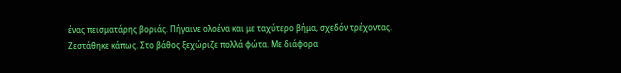ένας πεισματάρης βοριάς. Πήγαινε ολοένα και με ταχύτερο βήμα, σχεδόν τρέχοντας. Ζεστάθηκε κάπως. Στο βάθος ξεχώριζε πολλά φώτα. Με διάφορα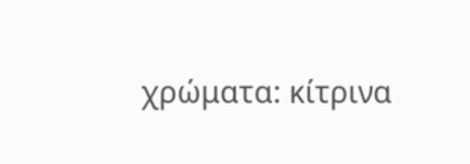χρώματα: κίτρινα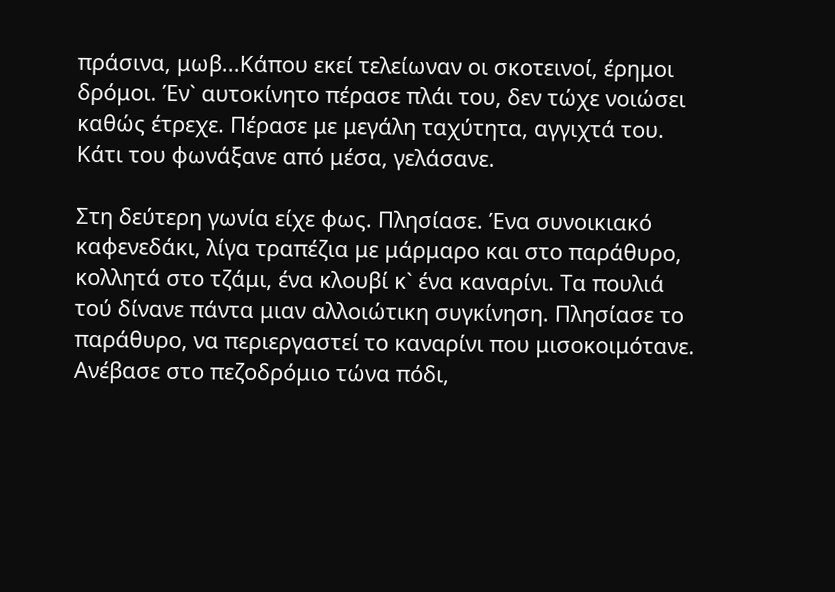πράσινα, μωβ...Κάπου εκεί τελείωναν οι σκοτεινοί, έρημοι δρόμοι. Έν` αυτοκίνητο πέρασε πλάι του, δεν τώχε νοιώσει καθώς έτρεχε. Πέρασε με μεγάλη ταχύτητα, αγγιχτά του. Κάτι του φωνάξανε από μέσα, γελάσανε.

Στη δεύτερη γωνία είχε φως. Πλησίασε. Ένα συνοικιακό καφενεδάκι, λίγα τραπέζια με μάρμαρο και στο παράθυρο, κολλητά στο τζάμι, ένα κλουβί κ` ένα καναρίνι. Τα πουλιά τού δίνανε πάντα μιαν αλλοιώτικη συγκίνηση. Πλησίασε το παράθυρο, να περιεργαστεί το καναρίνι που μισοκοιμότανε. Ανέβασε στο πεζοδρόμιο τώνα πόδι,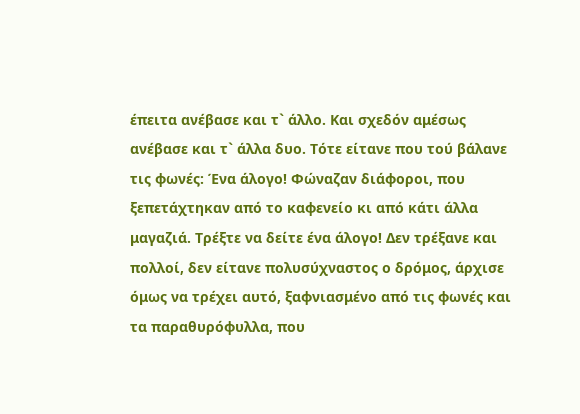έπειτα ανέβασε και τ` άλλο. Και σχεδόν αμέσως ανέβασε και τ` άλλα δυο. Τότε είτανε που τού βάλανε τις φωνές: Ένα άλογο! Φώναζαν διάφοροι, που ξεπετάχτηκαν από το καφενείο κι από κάτι άλλα μαγαζιά. Τρέξτε να δείτε ένα άλογο! Δεν τρέξανε και πολλοί, δεν είτανε πολυσύχναστος ο δρόμος, άρχισε όμως να τρέχει αυτό, ξαφνιασμένο από τις φωνές και τα παραθυρόφυλλα, που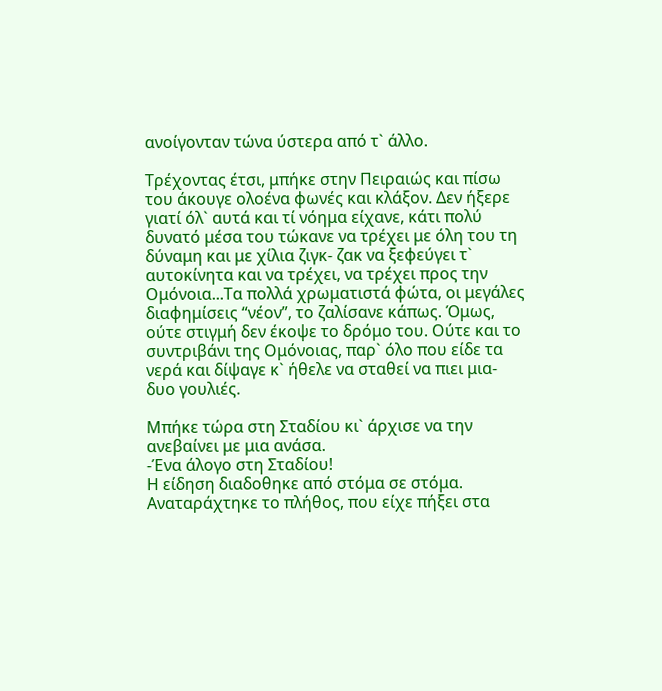ανοίγονταν τώνα ύστερα από τ` άλλο.

Τρέχοντας έτσι, μπήκε στην Πειραιώς και πίσω του άκουγε ολοένα φωνές και κλάξον. Δεν ήξερε γιατί όλ` αυτά και τί νόημα είχανε, κάτι πολύ δυνατό μέσα του τώκανε να τρέχει με όλη του τη δύναμη και με χίλια ζιγκ- ζακ να ξεφεύγει τ` αυτοκίνητα και να τρέχει, να τρέχει προς την Ομόνοια...Τα πολλά χρωματιστά φώτα, οι μεγάλες διαφημίσεις “νέον”, το ζαλίσανε κάπως. Όμως,  ούτε στιγμή δεν έκοψε το δρόμο του. Ούτε και το συντριβάνι της Ομόνοιας, παρ` όλο που είδε τα νερά και δίψαγε κ` ήθελε να σταθεί να πιει μια-δυο γουλιές.

Μπήκε τώρα στη Σταδίου κι` άρχισε να την ανεβαίνει με μια ανάσα.
-Ένα άλογο στη Σταδίου!
Η είδηση διαδοθηκε από στόμα σε στόμα. Αναταράχτηκε το πλήθος, που είχε πήξει στα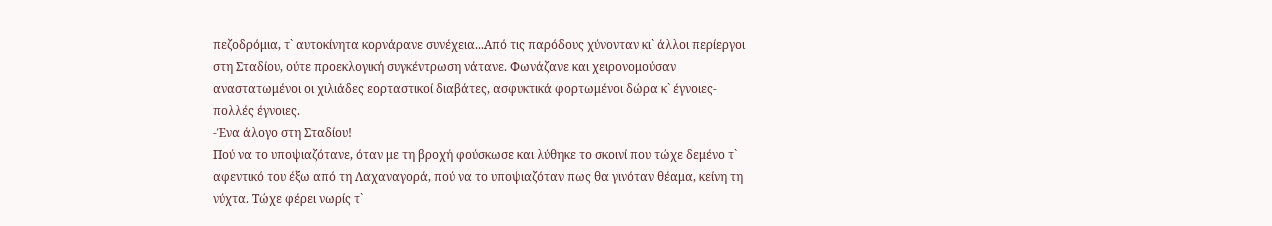πεζοδρόμια, τ` αυτοκίνητα κορνάρανε συνέχεια...Από τις παρόδους χύνονταν κι` άλλοι περίεργοι στη Σταδίου, ούτε προεκλογική συγκέντρωση νάτανε. Φωνάζανε και χειρονομούσαν αναστατωμένοι οι χιλιάδες εορταστικοί διαβάτες, ασφυκτικά φορτωμένοι δώρα κ` έγνοιες- πολλές έγνοιες.
-Ένα άλογο στη Σταδίου!
Πού να το υποψιαζότανε, όταν με τη βροχή φούσκωσε και λύθηκε το σκοινί που τώχε δεμένο τ` αφεντικό του έξω από τη Λαχαναγορά, πού να το υποψιαζόταν πως θα γινόταν θέαμα, κείνη τη νύχτα. Τώχε φέρει νωρίς τ`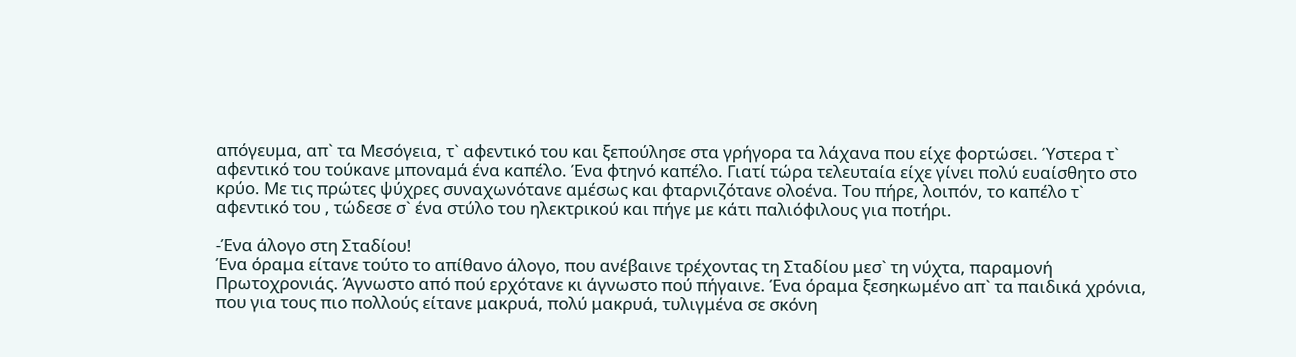απόγευμα, απ` τα Μεσόγεια, τ` αφεντικό του και ξεπούλησε στα γρήγορα τα λάχανα που είχε φορτώσει. Ύστερα τ` αφεντικό του τούκανε μποναμά ένα καπέλο. Ένα φτηνό καπέλο. Γιατί τώρα τελευταία είχε γίνει πολύ ευαίσθητο στο κρύο. Με τις πρώτες ψύχρες συναχωνότανε αμέσως και φταρνιζότανε ολοένα. Του πήρε, λοιπόν, το καπέλο τ` αφεντικό του , τώδεσε σ` ένα στύλο του ηλεκτρικού και πήγε με κάτι παλιόφιλους για ποτήρι.

-Ένα άλογο στη Σταδίου!
Ένα όραμα είτανε τούτο το απίθανο άλογο, που ανέβαινε τρέχοντας τη Σταδίου μεσ` τη νύχτα, παραμονή Πρωτοχρονιάς. Άγνωστο από πού ερχότανε κι άγνωστο πού πήγαινε. Ένα όραμα ξεσηκωμένο απ` τα παιδικά χρόνια, που για τους πιο πολλούς είτανε μακρυά, πολύ μακρυά, τυλιγμένα σε σκόνη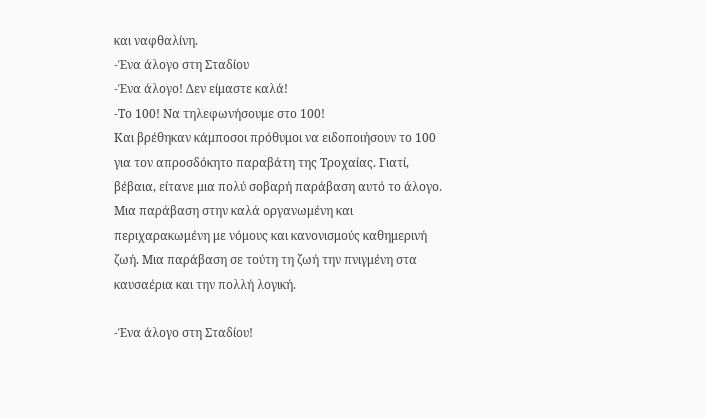και ναφθαλίνη.
-Ένα άλογο στη Σταδίου
-Ένα άλογο! Δεν είμαστε καλά!
-Το 100! Να τηλεφωνήσουμε στο 100!
Και βρέθηκαν κάμποσοι πρόθυμοι να ειδοποιήσουν το 100 για τον απροσδόκητο παραβάτη της Τροχαίας. Γιατί, βέβαια, είτανε μια πολύ σοβαρή παράβαση αυτό το άλογο. Μια παράβαση στην καλά οργανωμένη και περιχαρακωμένη με νόμους και κανονισμούς καθημερινή ζωή. Μια παράβαση σε τούτη τη ζωή την πνιγμένη στα καυσαέρια και την πολλή λογική.

-Ένα άλογο στη Σταδίου!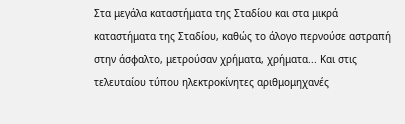Στα μεγάλα καταστήματα της Σταδίου και στα μικρά καταστήματα της Σταδίου, καθώς το άλογο περνούσε αστραπή στην άσφαλτο, μετρούσαν χρήματα, χρήματα... Και στις τελευταίου τύπου ηλεκτροκίνητες αριθμομηχανές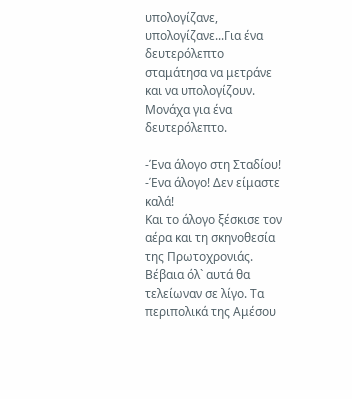υπολογίζανε, υπολογίζανε...Για ένα δευτερόλεπτο σταμάτησα να μετράνε και να υπολογίζουν. Μονάχα για ένα δευτερόλεπτο.

-Ένα άλογο στη Σταδίου!
-Ένα άλογο! Δεν είμαστε καλά!
Και το άλογο ξέσκισε τον αέρα και τη σκηνοθεσία της Πρωτοχρονιάς. Βέβαια όλ` αυτά θα τελείωναν σε λίγο. Τα περιπολικά της Αμέσου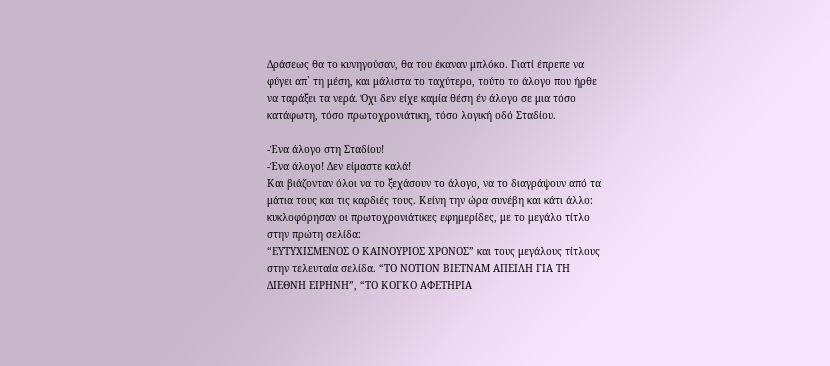Δράσεως θα το κυνηγούσαν, θα του έκαναν μπλόκο. Γιατί έπρεπε να φύγει απ` τη μέση, και μάλιστα το ταχύτερο, τούτο το άλογο που ήρθε να ταράξει τα νερά. Όχι δεν είχε καμία θέση έν άλογο σε μια τόσο κατάφωτη, τόσο πρωτοχρονιάτικη, τόσο λογική οδό Σταδίου.

-Ένα άλογο στη Σταδίου!
-Ένα άλογο! Δεν είμαστε καλά!
Και βιάζονταν όλοι να το ξεχάσουν το άλογο, να το διαγράψουν από τα μάτια τους και τις καρδιές τους. Κείνη την ώρα συνέβη και κάτι άλλο: κυκλοφόρησαν οι πρωτοχρονιάτικες εφημερίδες, με το μεγάλο τίτλο στην πρώτη σελίδα:
“ΕΥΤΥΧΙΣΜΕΝΟΣ Ο ΚΑΙΝΟΥΡΙΟΣ ΧΡΟΝΟΣ” και τους μεγάλους τίτλους στην τελευταία σελίδα. “ΤΟ ΝΟΤΙΟΝ ΒΙΕΤΝΑΜ ΑΠΕΙΛΗ ΓΙΑ ΤΗ ΔΙΕΘΝΗ ΕΙΡΗΝΗ”, “ΤΟ ΚΟΓΚΟ ΑΦΕΤΗΡΙΑ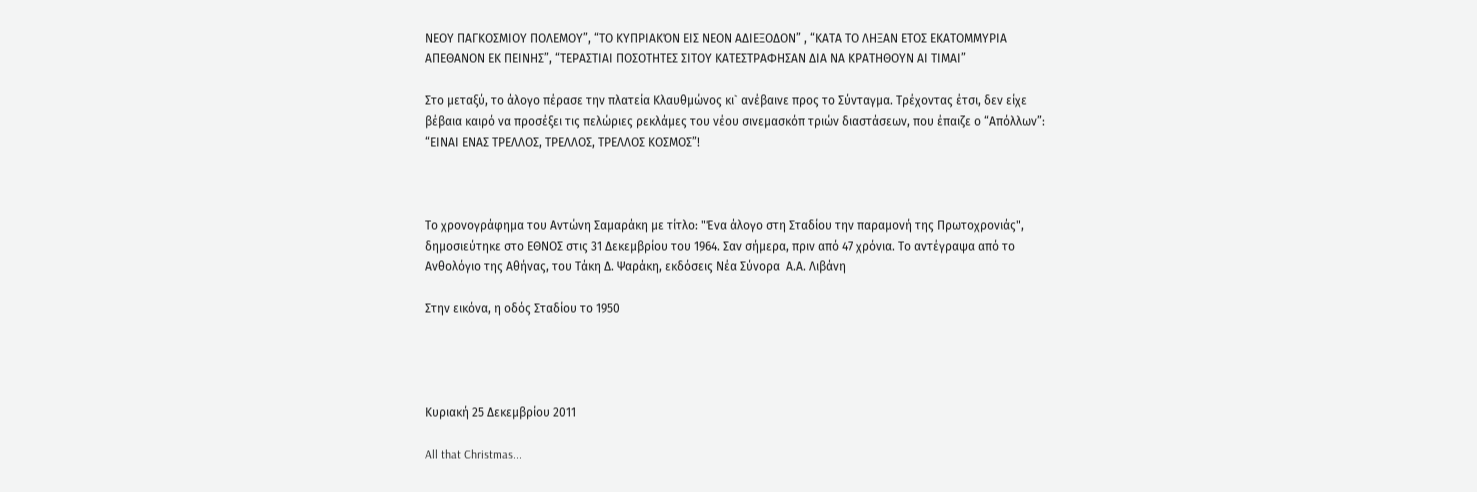ΝΕΟΥ ΠΑΓΚΟΣΜΙΟΥ ΠΟΛΕΜΟΥ”, “ΤΟ ΚΥΠΡΙΑΚΌΝ ΕΙΣ ΝΕΟΝ ΑΔΙΕΞΟΔΟΝ” , “ΚΑΤΑ ΤΟ ΛΗΞΑΝ ΕΤΟΣ ΕΚΑΤΟΜΜΥΡΙΑ ΑΠΕΘΑΝΟΝ ΕΚ ΠΕΙΝΗΣ”, “ΤΕΡΑΣΤΙΑΙ ΠΟΣΟΤΗΤΕΣ ΣΙΤΟΥ ΚΑΤΕΣΤΡΑΦΗΣΑΝ ΔΙΑ ΝΑ ΚΡΑΤΗΘΟΥΝ ΑΙ ΤΙΜΑΙ”

Στο μεταξύ, το άλογο πέρασε την πλατεία Κλαυθμώνος κι` ανέβαινε προς το Σύνταγμα. Τρέχοντας έτσι, δεν είχε βέβαια καιρό να προσέξει τις πελώριες ρεκλάμες του νέου σινεμασκόπ τριών διαστάσεων, που έπαιζε ο “Απόλλων”: “ΕΙΝΑΙ ΕΝΑΣ ΤΡΕΛΛΟΣ, ΤΡΕΛΛΟΣ, ΤΡΕΛΛΟΣ ΚΟΣΜΟΣ”!



Το χρονογράφημα του Αντώνη Σαμαράκη με τίτλο: "Ένα άλογο στη Σταδίου την παραμονή της Πρωτοχρονιάς",  δημοσιεύτηκε στο ΕΘΝΟΣ στις 31 Δεκεμβρίου του 1964. Σαν σήμερα, πριν από 47 χρόνια. Το αντέγραψα από το Ανθολόγιο της Αθήνας, του Τάκη Δ. Ψαράκη, εκδόσεις Νέα Σύνορα  Α.Α. Λιβάνη

Στην εικόνα, η οδός Σταδίου το 1950




Κυριακή 25 Δεκεμβρίου 2011

All that Christmas...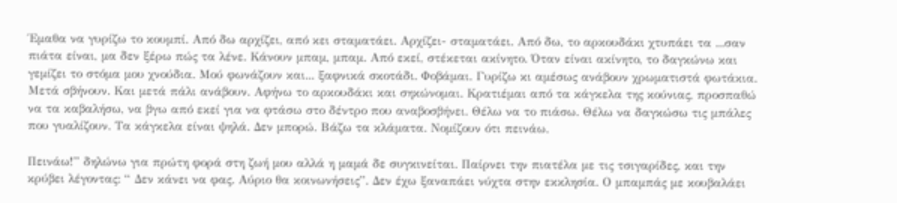Έμαθα να γυρίζω το κουμπί. Από δω αρχίζει, από κει σταματάει. Αρχίζει- σταματάει. Από δω, το αρκουδάκι χτυπάει τα ...σαν πιάτα είναι, μα δεν ξέρω πώς τα λένε. Κάνουν μπαμ, μπαμ. Από εκεί, στέκεται ακίνητο. Όταν είναι ακίνητο, το δαγκώνω και γεμίζει το στόμα μου χνούδια. Μού φωνάζουν και... ξαφνικά σκοτάδι. Φοβάμαι. Γυρίζω κι αμέσως ανάβουν χρωματιστά φωτάκια. Μετά σβήνουν. Και μετά πάλι ανάβουν. Αφήνω το αρκουδάκι και σηκώνομαι. Κρατιέμαι από τα κάγκελα της κούνιας, προσπαθώ να τα καβαλήσω, να βγω από εκεί για να φτάσω στο δέντρο που αναβοσβήνει. Θέλω να το πιάσω. Θέλω να δαγκώσω τις μπάλες που γυαλίζουν. Τα κάγκελα είναι ψηλά. Δεν μπορώ. Βάζω τα κλάματα. Νομίζουν ότι πεινάω.

Πεινάω!” δηλώνω για πρώτη φορά στη ζωή μου αλλά η μαμά δε συγκινείται. Παίρνει την πιατέλα με τις τσιγαρίδες, και την κρύβει λέγοντας: “ Δεν κάνει να φας. Αύριο θα κοινωνήσεις”. Δεν έχω ξαναπάει νύχτα στην εκκλησία. Ο μπαμπάς με κουβαλάει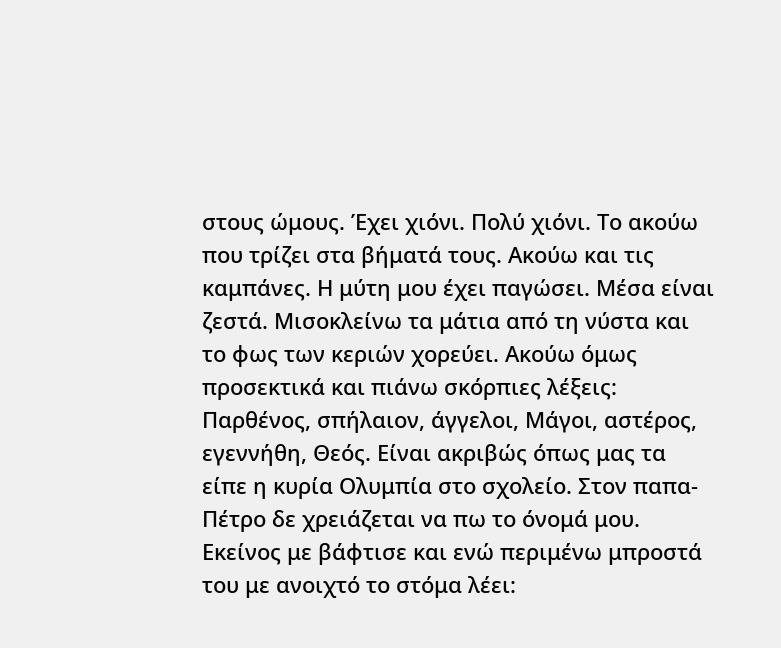στους ώμους. Έχει χιόνι. Πολύ χιόνι. Το ακούω που τρίζει στα βήματά τους. Ακούω και τις καμπάνες. Η μύτη μου έχει παγώσει. Μέσα είναι ζεστά. Μισοκλείνω τα μάτια από τη νύστα και το φως των κεριών χορεύει. Ακούω όμως προσεκτικά και πιάνω σκόρπιες λέξεις: Παρθένος, σπήλαιον, άγγελοι, Μάγοι, αστέρος, εγεννήθη, Θεός. Είναι ακριβώς όπως μας τα είπε η κυρία Ολυμπία στο σχολείο. Στον παπα- Πέτρο δε χρειάζεται να πω το όνομά μου. Εκείνος με βάφτισε και ενώ περιμένω μπροστά του με ανοιχτό το στόμα λέει: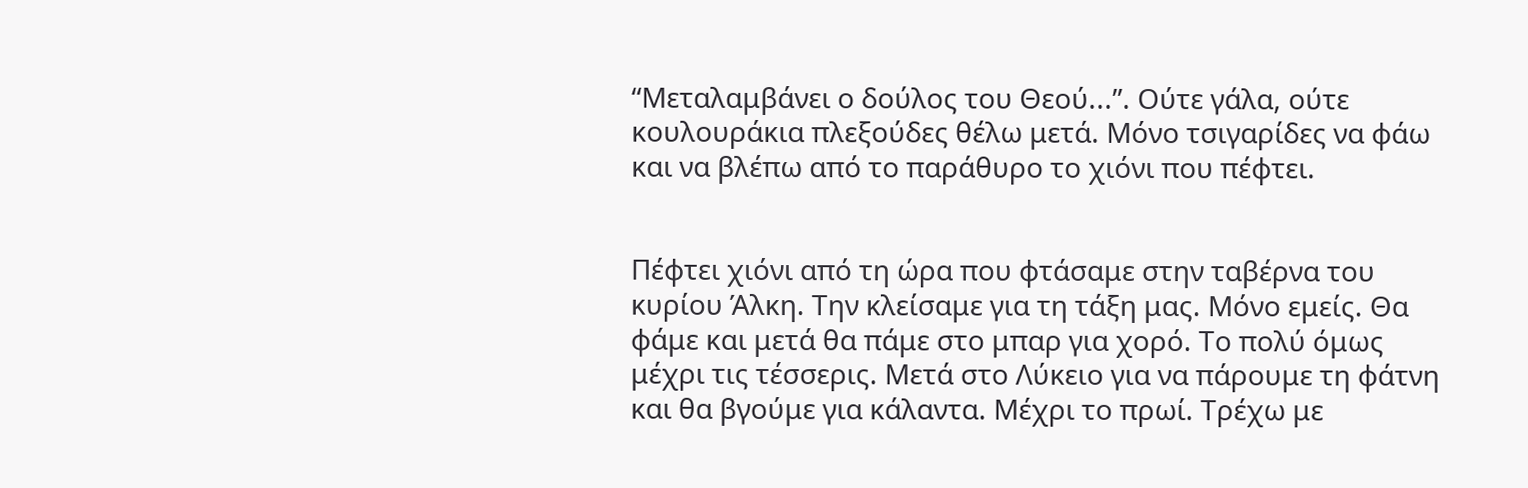“Μεταλαμβάνει ο δούλος του Θεού...”. Ούτε γάλα, ούτε κουλουράκια πλεξούδες θέλω μετά. Μόνο τσιγαρίδες να φάω και να βλέπω από το παράθυρο το χιόνι που πέφτει.


Πέφτει χιόνι από τη ώρα που φτάσαμε στην ταβέρνα του κυρίου Άλκη. Την κλείσαμε για τη τάξη μας. Μόνο εμείς. Θα φάμε και μετά θα πάμε στο μπαρ για χορό. Το πολύ όμως μέχρι τις τέσσερις. Μετά στο Λύκειο για να πάρουμε τη φάτνη και θα βγούμε για κάλαντα. Μέχρι το πρωί. Τρέχω με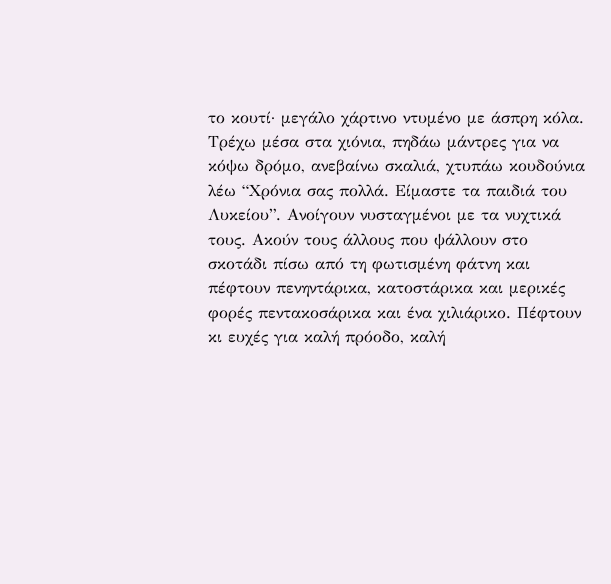το κουτί· μεγάλο χάρτινο ντυμένο με άσπρη κόλα. Τρέχω μέσα στα χιόνια, πηδάω μάντρες για να κόψω δρόμο, ανεβαίνω σκαλιά, χτυπάω κουδούνια λέω “Χρόνια σας πολλά. Είμαστε τα παιδιά του Λυκείου”. Ανοίγουν νυσταγμένοι με τα νυχτικά τους. Ακούν τους άλλους που ψάλλουν στο σκοτάδι πίσω από τη φωτισμένη φάτνη και πέφτουν πενηντάρικα, κατοστάρικα και μερικές φορές πεντακοσάρικα και ένα χιλιάρικο. Πέφτουν κι ευχές για καλή πρόοδο, καλή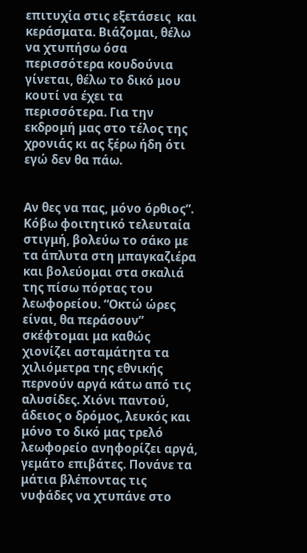επιτυχία στις εξετάσεις  και κεράσματα. Βιάζομαι, θέλω να χτυπήσω όσα περισσότερα κουδούνια γίνεται, θέλω το δικό μου κουτί να έχει τα περισσότερα. Για την εκδρομή μας στο τέλος της χρονιάς κι ας ξέρω ήδη ότι εγώ δεν θα πάω.


Αν θες να πας, μόνο όρθιος”. Κόβω φοιτητικό τελευταία στιγμή, βολεύω το σάκο με τα άπλυτα στη μπαγκαζιέρα και βολεύομαι στα σκαλιά της πίσω πόρτας του λεωφορείου. “Οκτώ ώρες είναι, θα περάσουν” σκέφτομαι μα καθώς χιονίζει ασταμάτητα τα χιλιόμετρα της εθνικής περνούν αργά κάτω από τις αλυσίδες. Χιόνι παντού, άδειος ο δρόμος, λευκός και μόνο το δικό μας τρελό λεωφορείο ανηφορίζει αργά, γεμάτο επιβάτες. Πονάνε τα μάτια βλέποντας τις νυφάδες να χτυπάνε στο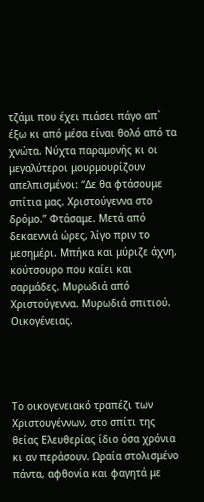τζάμι που έχει πιάσει πάγο απ` έξω κι από μέσα είναι θολό από τα χνώτα. Νύχτα παραμονής κι οι μεγαλύτεροι μουρμουρίζουν απελπισμένοι: “Δε θα φτάσουμε σπίτια μας. Χριστούγεννα στο δρόμο.” Φτάσαμε. Μετά από δεκαεννιά ώρες, λίγο πριν το μεσημέρι. Μπήκα και μύριζε άχνη, κούτσουρο που καίει και σαρμάδες. Μυρωδιά από Χριστούγεννα. Μυρωδιά σπιτιού. Οικογένειας.




Το οικογενειακό τραπέζι των Χριστουγέννων, στο σπίτι της θείας Ελευθερίας ίδιο όσα χρόνια κι αν περάσουν. Ωραία στολισμένο πάντα, αφθονία και φαγητά με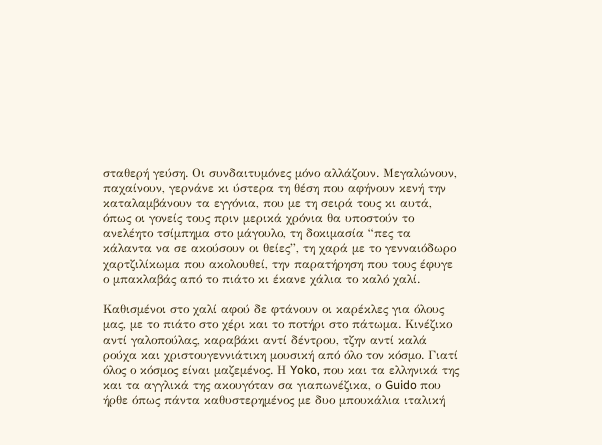σταθερή γεύση. Οι συνδαιτυμόνες μόνο αλλάζουν. Μεγαλώνουν, παχαίνουν, γερνάνε κι ύστερα τη θέση που αφήνουν κενή την καταλαμβάνουν τα εγγόνια, που με τη σειρά τους κι αυτά, όπως οι γονείς τους πριν μερικά χρόνια θα υποστούν το ανελέητο τσίμπημα στο μάγουλο, τη δοκιμασία “πες τα κάλαντα να σε ακούσουν οι θείες”, τη χαρά με το γενναιόδωρο χαρτζιλίκωμα που ακολουθεί, την παρατήρηση που τους έφυγε ο μπακλαβάς από το πιάτο κι έκανε χάλια το καλό χαλί.

Καθισμένοι στο χαλί αφού δε φτάνουν οι καρέκλες για όλους μας, με το πιάτο στο χέρι και το ποτήρι στο πάτωμα. Κινέζικο αντί γαλοπούλας, καραβάκι αντί δέντρου, τζην αντί καλά ρούχα και χριστουγεννιάτικη μουσική από όλο τον κόσμο. Γιατί όλος ο κόσμος είναι μαζεμένος. Η Yoko, που και τα ελληνικά της και τα αγγλικά της ακουγόταν σα γιαπωνέζικα, ο Guido που ήρθε όπως πάντα καθυστερημένος με δυο μπουκάλια ιταλική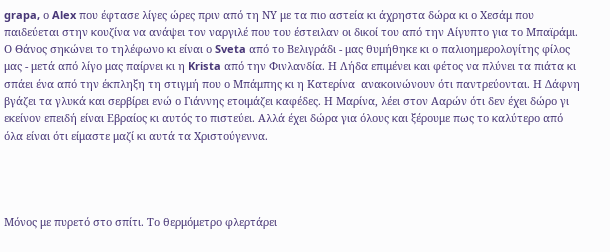grapa, ο Alex που έφτασε λίγες ώρες πριν από τη ΝΥ με τα πιο αστεία κι άχρηστα δώρα κι ο Χεσάμ που παιδεύεται στην κουζίνα να ανάψει τον ναργιλέ που του έστειλαν οι δικοί του από την Αίγυπτο για το Μπαϊράμι. Ο Θάνος σηκώνει το τηλέφωνο κι είναι ο Sveta από το Βελιγράδι - μας θυμήθηκε κι ο παλιοημερολογίτης φίλος μας - μετά από λίγο μας παίρνει κι η Krista από την Φινλανδία. Η Λήδα επιμένει και φέτος να πλύνει τα πιάτα κι σπάει ένα από την έκπληξη τη στιγμή που ο Μπάμπης κι η Κατερίνα  ανακοινώνουν ότι παντρεύονται. Η Δάφνη βγάζει τα γλυκά και σερβίρει ενώ ο Γιάννης ετοιμάζει καφέδες. Η Μαρίνα, λέει στον Ααρών ότι δεν έχει δώρο γι εκείνον επειδή είναι Εβραίος κι αυτός το πιστεύει. Αλλά έχει δώρα για όλους και ξέρουμε πως το καλύτερο από όλα είναι ότι είμαστε μαζί κι αυτά τα Χριστούγεννα.




Μόνος με πυρετό στο σπίτι. Το θερμόμετρο φλερτάρει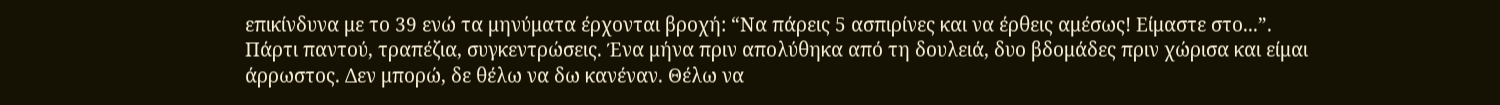επικίνδυνα με το 39 ενώ τα μηνύματα έρχονται βροχή: “Να πάρεις 5 ασπιρίνες και να έρθεις αμέσως! Είμαστε στο...”. Πάρτι παντού, τραπέζια, συγκεντρώσεις. Ένα μήνα πριν απολύθηκα από τη δουλειά, δυο βδομάδες πριν χώρισα και είμαι άρρωστος. Δεν μπορώ, δε θέλω να δω κανέναν. Θέλω να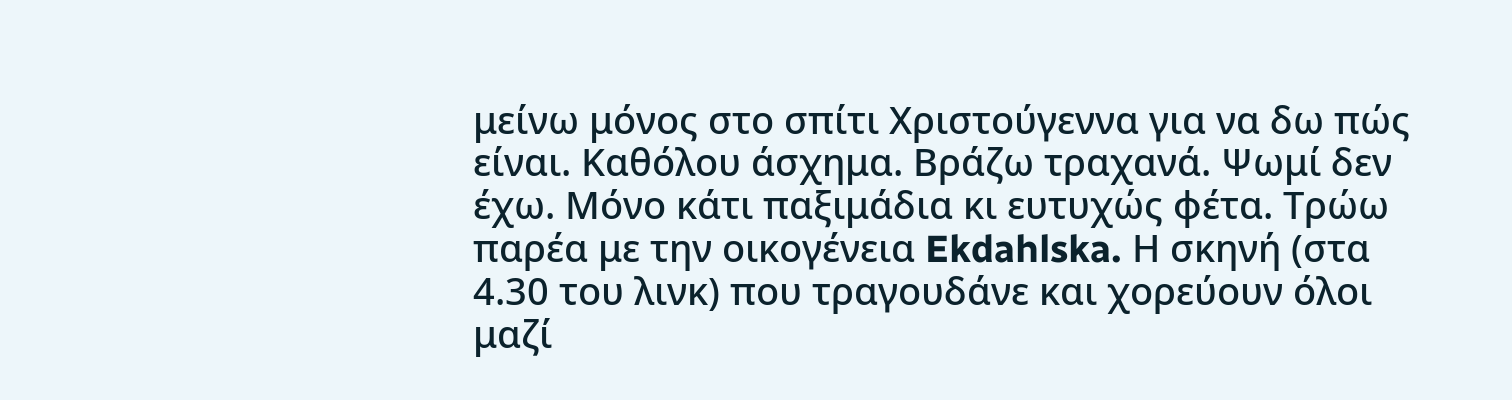μείνω μόνος στο σπίτι Χριστούγεννα για να δω πώς είναι. Καθόλου άσχημα. Βράζω τραχανά. Ψωμί δεν έχω. Μόνο κάτι παξιμάδια κι ευτυχώς φέτα. Τρώω παρέα με την οικογένεια Ekdahlska. Η σκηνή (στα 4.30 του λινκ) που τραγουδάνε και χορεύουν όλοι μαζί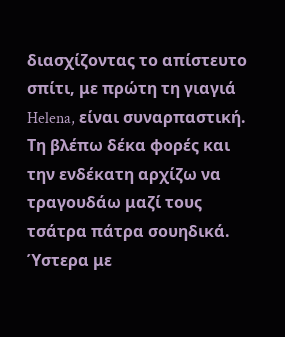διασχίζοντας το απίστευτο σπίτι, με πρώτη τη γιαγιά Helena, είναι συναρπαστική. Τη βλέπω δέκα φορές και την ενδέκατη αρχίζω να τραγουδάω μαζί τους τσάτρα πάτρα σουηδικά. Ύστερα με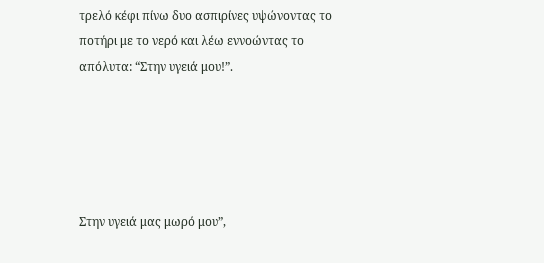τρελό κέφι πίνω δυο ασπιρίνες υψώνοντας το ποτήρι με το νερό και λέω εννοώντας το απόλυτα: “Στην υγειά μου!”.





Στην υγειά μας μωρό μου”,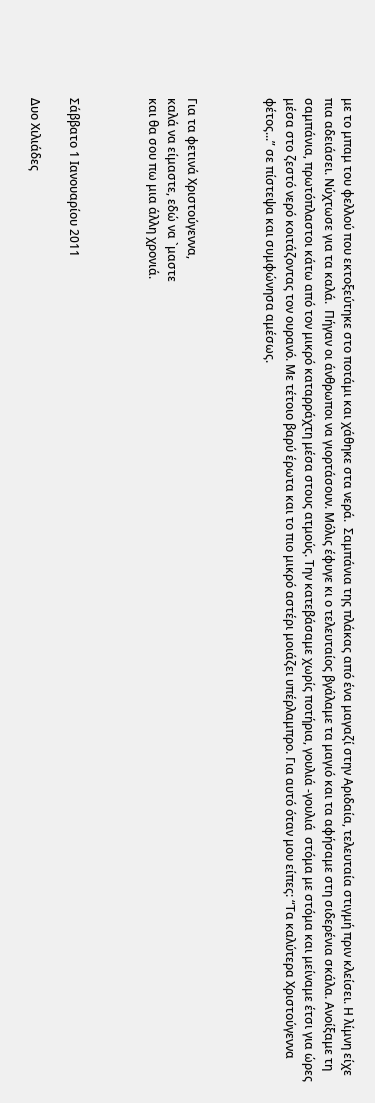με το μπαμ του φελλού που εκτοξεύτηκε στο ποτάμι και χάθηκε στα νερά.  Σαμπάνια της πλάκας από ένα μαγαζί στην Αριδαία, τελευταία στιγμή πριν κλείσει. Η λίμνη είχε πια αδειάσει. Νύχτωσε για τα καλά.  Πήγαν οι άνθρωποι να γιορτάσουν. Μόλις έφυγε κι ο τελευταίος βγάλαμε τα μαγιό και τα αφήσαμε στη σιδερένια σκάλα. Ανοίξαμε τη σαμπάνια, πρωτόπλαστοι κάτω από τον μικρό καταρράχτη μέσα στους ατμούς. Την κατεβάσαμε χωρίς ποτήρια, γουλιά -γουλιά  στόμα με στόμα και μείναμε έτσι για ώρες μέσα στο ζεστό νερό κοιτάζοντας τον ουρανό. Με τέτοιο βαρύ έρωτα και το πιο μικρό αστέρι μοιάζει υπέρλαμπρο. Για αυτό όταν μου είπες: “Τα καλύτερα Χριστούγεννα φέτος...” σε πίστεψα και συμφώνησα αμέσως.



Για τα φετινά Χριστούγεννα,
καλά να είμαστε, εδώ να `μαστε
και θα σου πω μια άλλη χρονιά.



Σάββατο 1 Ιανουαρίου 2011

Δυο Χιλιάδες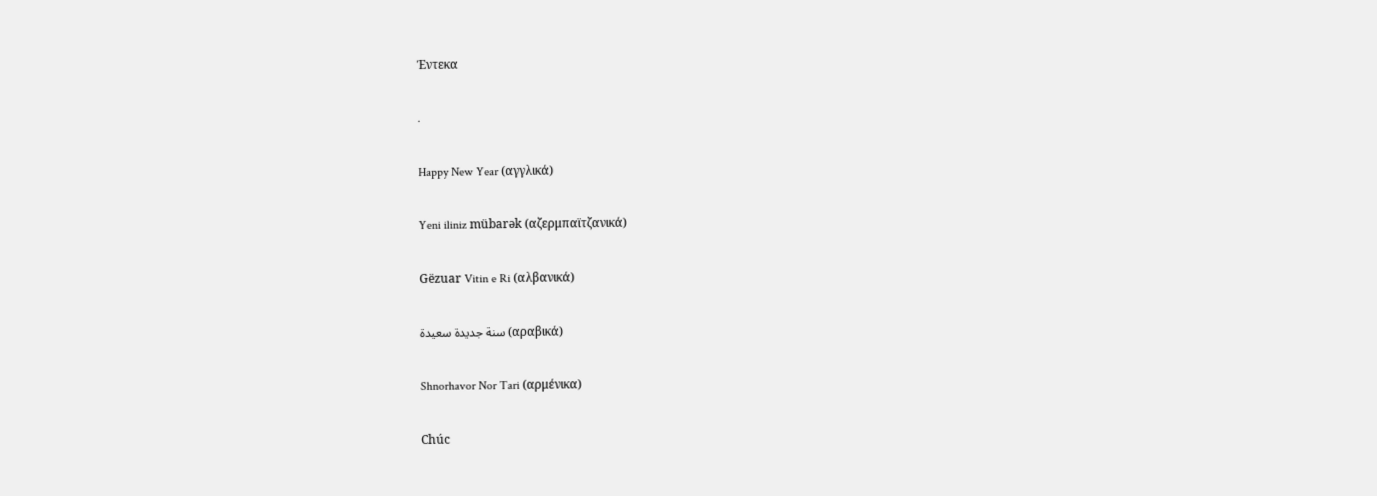Έντεκα

.

Happy New Year (αγγλικά)

Yeni iliniz mübarək (αζερμπαϊτζανικά)

Gëzuar Vitin e Ri (αλβανικά)

سنة جديدة سعيدة (αραβικά)

Shnorhavor Nor Tari (αρμένικα)

Chúc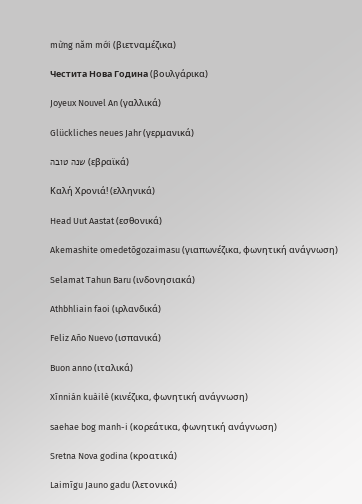mừng năm mới (βιετναμέζικα)

Честита Нова Година (βουλγάρικα)

Joyeux Nouvel An (γαλλικά)

Glückliches neues Jahr (γερμανικά)

שנה טובה (εβραϊκά)

Καλή Χρονιά! (ελληνικά)

Head Uut Aastat (εσθονικά)

Akemashite omedetōgozaimasu (γιαπωνέζικα, φωνητική ανάγνωση)

Selamat Tahun Baru (ινδονησιακά)

Athbhliain faoi (ιρλανδικά)

Feliz Año Nuevo (ισπανικά)

Buon anno (ιταλικά)

Xīnnián kuàilè (κινέζικα, φωνητική ανάγνωση)

saehae bog manh-i (κορεάτικα, φωνητική ανάγνωση)

Sretna Nova godina (κροατικά)

Laimīgu Jauno gadu (λετονικά)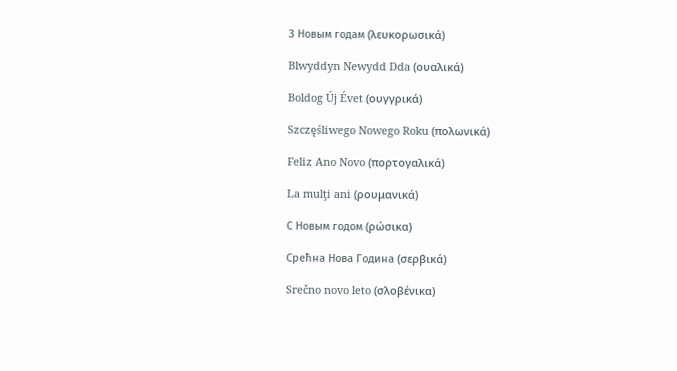З Новым годам (λευκορωσικά)

Blwyddyn Newydd Dda (ουαλικά)

Boldog Új Évet (ουγγρικά)

Szczęśliwego Nowego Roku (πολωνικά)

Feliz Ano Novo (πορτογαλικά)

La mulţi ani (ρουμανικά)

С Новым годом (ρώσικα)

Срећна Нова Година (σερβικά)

Srečno novo leto (σλοβένικα)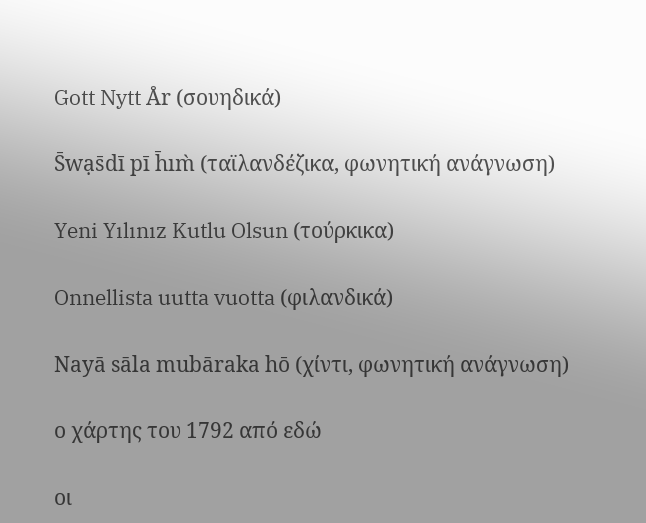Gott Nytt År (σουηδικά)

S̄wạs̄dī pī h̄ım̀ (ταϊλανδέζικα, φωνητική ανάγνωση)

Yeni Yılınız Kutlu Olsun (τούρκικα)

Onnellista uutta vuotta (φιλανδικά)

Nayā sāla mubāraka hō (χίντι, φωνητική ανάγνωση)

ο χάρτης του 1792 από εδώ

οι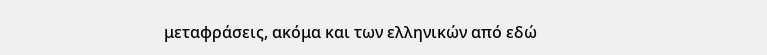μεταφράσεις, ακόμα και των ελληνικών από εδώ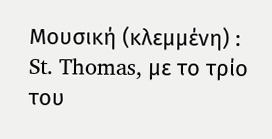Μουσική (κλεμμένη) : St. Thomas, με το τρίο του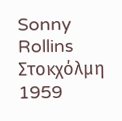Sonny Rollins Στοκχόλμη 1959